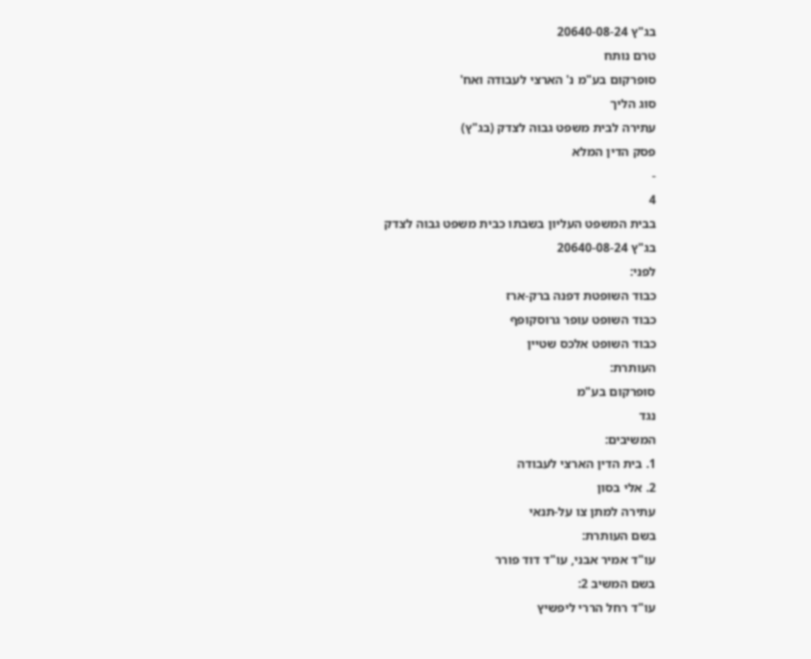בג"ץ 20640-08-24
טרם נותח
סופרקום בע"מ נ' הארצי לעבודה ואח'
סוג הליך
עתירה לבית משפט גבוה לצדק (בג"ץ)
פסק הדין המלא
-
4
בבית המשפט העליון בשבתו כבית משפט גבוה לצדק
בג"ץ 20640-08-24
לפני:
כבוד השופטת דפנה ברק-ארז
כבוד השופט עופר גרוסקופף
כבוד השופט אלכס שטיין
העותרת:
סופרקום בע"מ
נגד
המשיבים:
1. בית הדין הארצי לעבודה
2. אלי בסון
עתירה למתן צו על-תנאי
בשם העותרת:
עו"ד אמיר אבני, עו"ד דוד פורר
בשם המשיב 2:
עו"ד רחל הררי ליפשיץ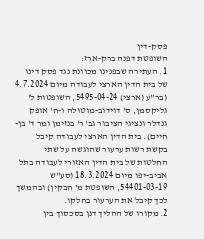פסק-דין
השופטת דפנה ברק-ארז:
1. העתירה שבפנינו מכוונת נגד פסק דינו של בית הדין הארצי לעבודה מיום 4.7.2024 (בר"ע (ארצי) 5495-04-24, השופטות ל' גליקסמן, ס' דוידוב-מוטולה ו-ח' אופק גנדלר ונציגי הציבור גב' ר' בנזימן ומר ד' בן-חיים). בית הדין הארצי לעבודה קיבל בקשת רשות ערעור שהוגשה על שתי החלטות של בית הדין האזורי לעבודה בתל אביב-יפו מיום 18.3.2024 (סע"ש 54401-03-19, השופטת מ' חבקין) ובהמשך לכך קיבל את הערעור בחלקו.
2. מקורו של ההליך דנן בסכסוך בין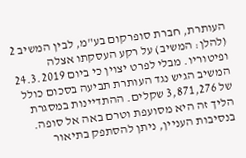העותרת, חברת סופרקום בע"מ, לבין המשיב 2 (להלן: המשיב) על רקע העסקתו אצלה ופיטוריו. מבלי לפרט יצוין כי ביום 24.3.2019 המשיב הגיש נגד העותרת תביעה בסכום כולל של 3,871,276 שקלים. ההתדיינות במסגרת הליך זה היא מסועפת וטרם באה אל סופה. בנסיבות העניין, ניתן להסתפק בתיאור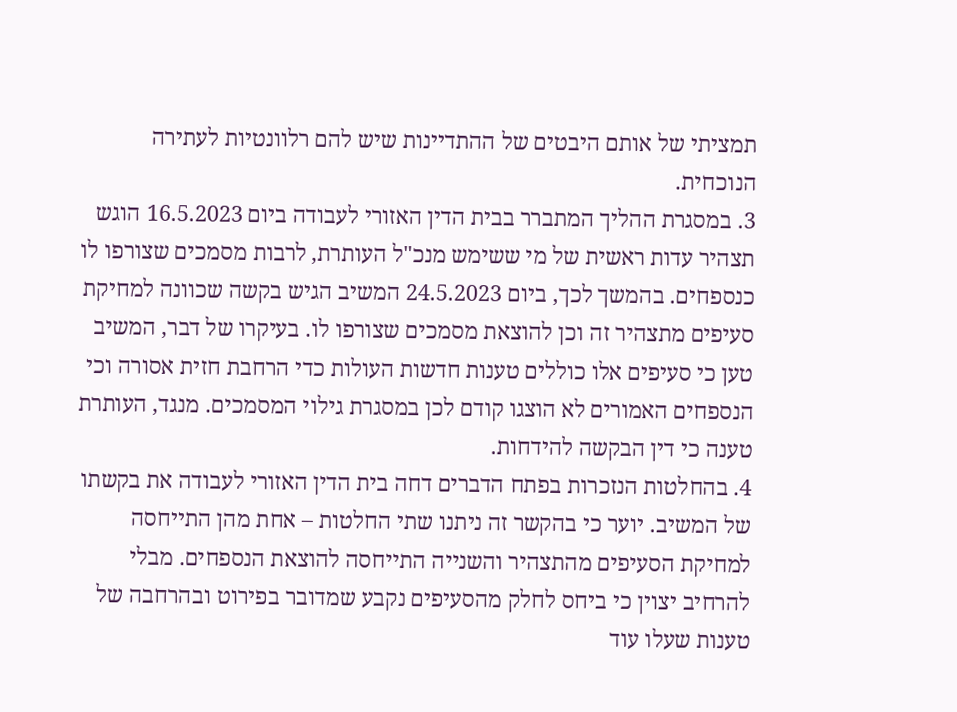תמציתי של אותם היבטים של ההתדיינות שיש להם רלוונטיות לעתירה הנוכחית.
3. במסגרת ההליך המתברר בבית הדין האזורי לעבודה ביום 16.5.2023 הוגש תצהיר עדות ראשית של מי ששימש מנכ"ל העותרת, לרבות מסמכים שצורפו לו כנספחים. בהמשך לכך, ביום 24.5.2023 המשיב הגיש בקשה שכוונה למחיקת סעיפים מתצהיר זה וכן להוצאת מסמכים שצורפו לו. בעיקרו של דבר, המשיב טען כי סעיפים אלו כוללים טענות חדשות העולות כדי הרחבת חזית אסורה וכי הנספחים האמורים לא הוצגו קודם לכן במסגרת גילוי המסמכים. מנגד, העותרת טענה כי דין הבקשה להידחות.
4. בהחלטות הנזכרות בפתח הדברים דחה בית הדין האזורי לעבודה את בקשתו של המשיב. יוער כי בהקשר זה ניתנו שתי החלטות – אחת מהן התייחסה למחיקת הסעיפים מהתצהיר והשנייה התייחסה להוצאת הנספחים. מבלי להרחיב יצוין כי ביחס לחלק מהסעיפים נקבע שמדובר בפירוט ובהרחבה של טענות שעלו עוד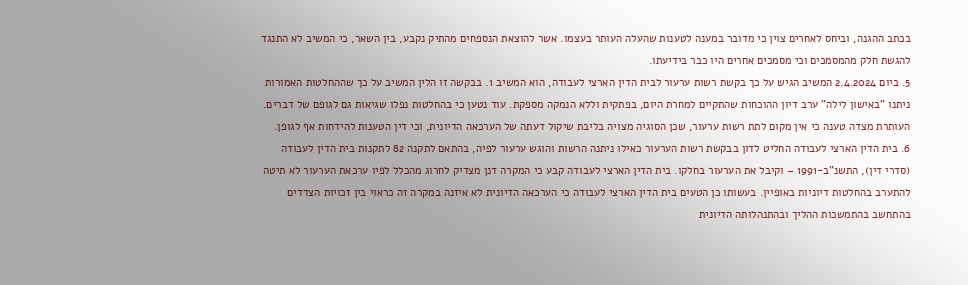בכתב ההגנה, וביחס לאחרים צוין כי מדובר במענה לטענות שהעלה העותר בעצמו. אשר להוצאת הנספחים מהתיק נקבע, בין השאר, כי המשיב לא התנגד להגשת חלק מהמסמכים וכי מסמכים אחרים היו כבר בידיעתו.
5. ביום 2.4.2024 המשיב הגיש על כך בקשת רשות ערעור לבית הדין הארצי לעבודה, הוא המשיב 1. בבקשה זו הלין המשיב על כך שההחלטות האמורות ניתנו "באישון לילה" ערב דיון ההוכחות שהתקיים למחרת היום, בפתקית וללא הנמקה מספקת. עוד נטען כי בהחלטות נפלו שגיאות גם לגופם של דברים. העותרת מצדה טענה כי אין מקום לתת רשות ערעור, שכן הסוגיה מצויה בליבת שיקול דעתה של הערכאה הדיונית, וכי דין הטענות להידחות אף לגופן.
6. בית הדין הארצי לעבודה החליט לדון בבקשת רשות הערעור כאילו ניתנה הרשות והוגש ערעור לפיה, בהתאם לתקנה 82 לתקנות בית הדין לעבודה (סדרי דין), התשנ"ב-1991 – וקיבל את הערעור בחלקו. בית הדין הארצי לעבודה קבע כי המקרה דנן מצדיק לחרוג מהכלל לפיו ערכאת הערעור לא תיטה להתערב בהחלטות דיוניות באופיין. בעשותו כן הטעים בית הדין הארצי לעבודה כי הערכאה הדיונית לא איזנה במקרה זה כראוי בין זכויות הצדדים בהתחשב בהתמשכות ההליך ובהתנהלותה הדיונית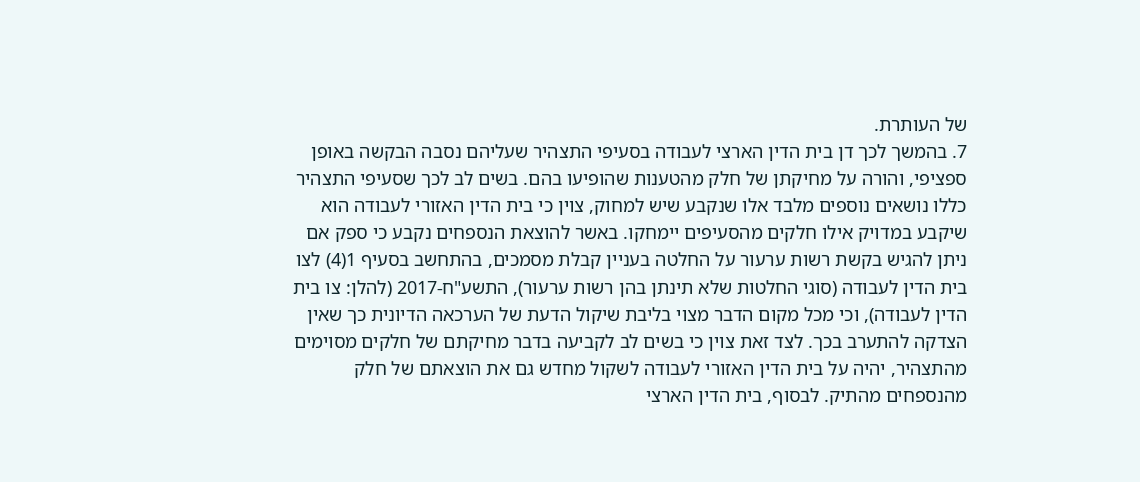של העותרת.
7. בהמשך לכך דן בית הדין הארצי לעבודה בסעיפי התצהיר שעליהם נסבה הבקשה באופן ספציפי, והורה על מחיקתן של חלק מהטענות שהופיעו בהם. בשים לב לכך שסעיפי התצהיר כללו נושאים נוספים מלבד אלו שנקבע שיש למחוק, צוין כי בית הדין האזורי לעבודה הוא שיקבע במדויק אילו חלקים מהסעיפים יימחקו. באשר להוצאת הנספחים נקבע כי ספק אם ניתן להגיש בקשת רשות ערעור על החלטה בעניין קבלת מסמכים, בהתחשב בסעיף 1(4) לצו בית הדין לעבודה (סוגי החלטות שלא תינתן בהן רשות ערעור), התשע"ח-2017 (להלן: צו בית הדין לעבודה), וכי מכל מקום הדבר מצוי בליבת שיקול הדעת של הערכאה הדיונית כך שאין הצדקה להתערב בכך. לצד זאת צוין כי בשים לב לקביעה בדבר מחיקתם של חלקים מסוימים מהתצהיר, יהיה על בית הדין האזורי לעבודה לשקול מחדש גם את הוצאתם של חלק מהנספחים מהתיק. לבסוף, בית הדין הארצי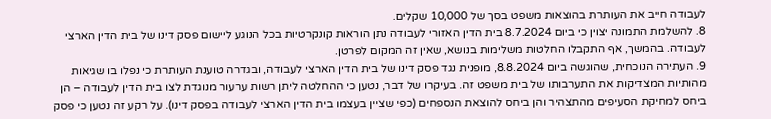לעבודה חייב את העותרת בהוצאות משפט בסך של 10,000 שקלים.
8. להשלמת התמונה יצוין כי ביום 8.7.2024 בית הדין האזורי לעבודה נתן הוראות קונקרטיות בכל הנוגע ליישום פסק דינו של בית הדין הארצי לעבודה. בהמשך, אף התקבלו החלטות משלימות בנושא, שאין זה המקום לפרטן.
9. העתירה הנוכחית, שהוגשה ביום 8.8.2024, מופנית נגד פסק דינו של בית הדין הארצי לעבודה, ובגדרה טוענת העותרת כי נפלו בו שגיאות מהותיות המצדיקות את התערבותו של בית משפט זה. בעיקרו של דבר, נטען כי ההחלטה ליתן רשות ערעור מנוגדת לצו בית הדין לעבודה – הן ביחס למחיקת הסעיפים מהתצהיר והן ביחס להוצאת הנספחים (כפי שציין בעצמו בית הדין הארצי לעבודה בפסק דינו). על רקע זה נטען כי פסק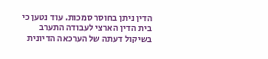הדין ניתן בחוסר סמכות. עוד נטען כי בית הדין הארצי לעבודה התערב בשיקול דעתה של הערכאה הדיונית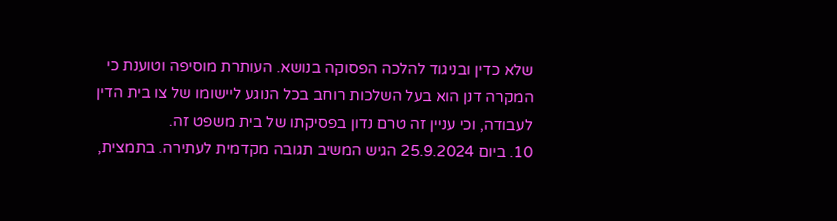שלא כדין ובניגוד להלכה הפסוקה בנושא. העותרת מוסיפה וטוענת כי המקרה דנן הוא בעל השלכות רוחב בכל הנוגע ליישומו של צו בית הדין לעבודה, וכי עניין זה טרם נדון בפסיקתו של בית משפט זה.
10. ביום 25.9.2024 הגיש המשיב תגובה מקדמית לעתירה. בתמצית,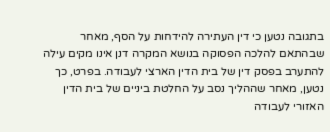בתגובה נטען כי דין העתירה להידחות על הסף, מאחר שבהתאם להלכה הפסוקה בנושא המקרה דנן אינו מקים עילה להתערב בפסק דין של בית הדין הארצי לעבודה. בפרט, כך נטען, מאחר שההליך נסב על החלטת ביניים של בית הדין האזורי לעבודה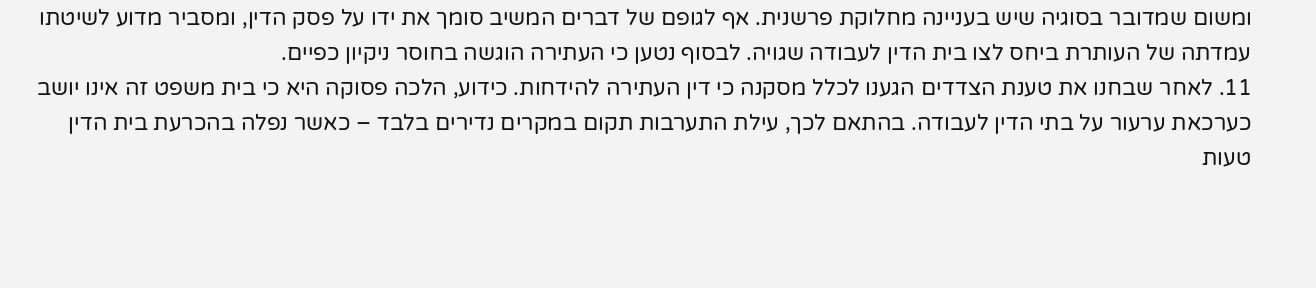ומשום שמדובר בסוגיה שיש בעניינה מחלוקת פרשנית. אף לגופם של דברים המשיב סומך את ידו על פסק הדין, ומסביר מדוע לשיטתו עמדתה של העותרת ביחס לצו בית הדין לעבודה שגויה. לבסוף נטען כי העתירה הוגשה בחוסר ניקיון כפיים.
11. לאחר שבחנו את טענת הצדדים הגענו לכלל מסקנה כי דין העתירה להידחות. כידוע, הלכה פסוקה היא כי בית משפט זה אינו יושב כערכאת ערעור על בתי הדין לעבודה. בהתאם לכך, עילת התערבות תקום במקרים נדירים בלבד – כאשר נפלה בהכרעת בית הדין טעות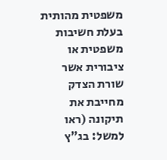משפטית מהותית בעלת חשיבות משפטית או ציבורית אשר שורת הצדק מחייבת את תיקונה (ראו למשל: בג"ץ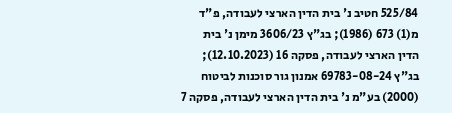525/84 חטיב נ' בית הדין הארצי לעבודה, פ"ד מ(1) 673 (1986); בג"ץ 3606/23 מימן נ' בית הדין הארצי לעבודה, פסקה 16 (12.10.2023); בג"ץ 69783-08-24 אמנון גור סוכנות לביטוח (2000) בע"מ נ' בית הדין הארצי לעבודה, פסקה 7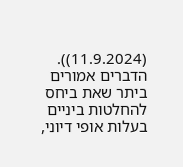(11.9.2024)). הדברים אמורים ביתר שאת ביחס להחלטות ביניים בעלות אופי דיוני,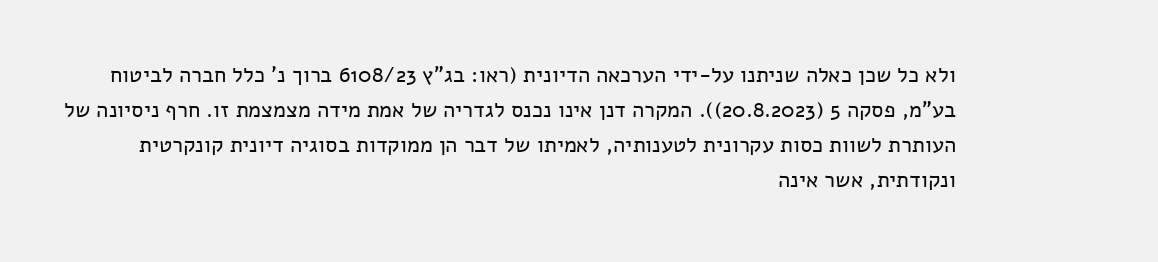ולא כל שכן כאלה שניתנו על-ידי הערכאה הדיונית (ראו: בג"ץ 6108/23 ברוך נ' כלל חברה לביטוח בע"מ, פסקה 5 (20.8.2023)). המקרה דנן אינו נכנס לגדריה של אמת מידה מצמצמת זו. חרף ניסיונה של העותרת לשוות כסות עקרונית לטענותיה, לאמיתו של דבר הן ממוקדות בסוגיה דיונית קונקרטית ונקודתית, אשר אינה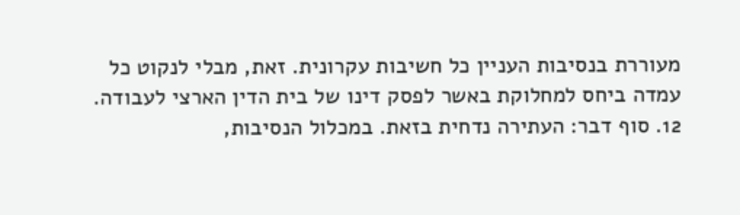מעוררת בנסיבות העניין כל חשיבות עקרונית. זאת, מבלי לנקוט כל עמדה ביחס למחלוקת באשר לפסק דינו של בית הדין הארצי לעבודה.
12. סוף דבר: העתירה נדחית בזאת. במכלול הנסיבות,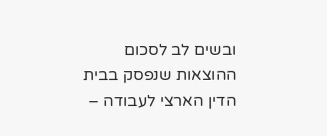ובשים לב לסכום ההוצאות שנפסק בבית הדין הארצי לעבודה –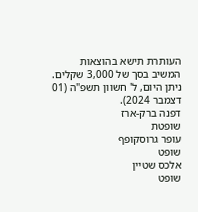העותרת תישא בהוצאות המשיב בסך של 3,000 שקלים.
ניתן היום, ל' חשוון תשפ"ה (01 דצמבר 2024).
דפנה ברק-ארז
שופטת
עופר גרוסקופף
שופט
אלכס שטיין
שופט